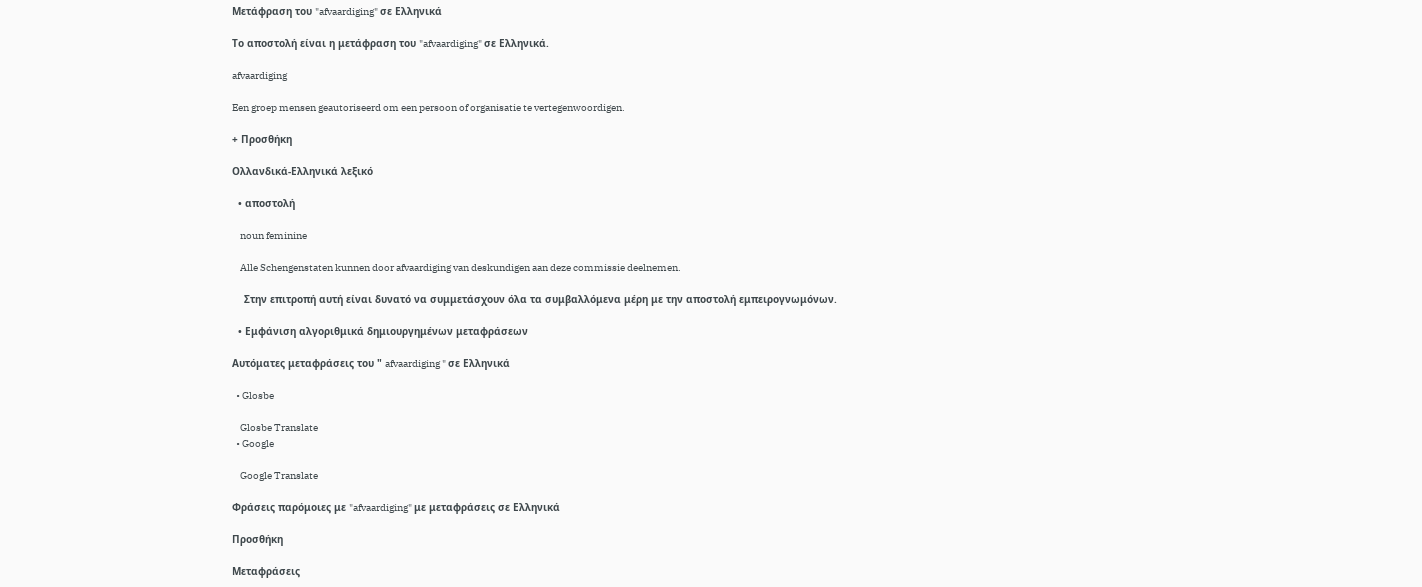Μετάφραση του "afvaardiging" σε Ελληνικά

Το αποστολή είναι η μετάφραση του "afvaardiging" σε Ελληνικά.

afvaardiging

Een groep mensen geautoriseerd om een persoon of organisatie te vertegenwoordigen.

+ Προσθήκη

Ολλανδικά-Ελληνικά λεξικό

  • αποστολή

    noun feminine

    Alle Schengenstaten kunnen door afvaardiging van deskundigen aan deze commissie deelnemen.

    Στην επιτροπή αυτή είναι δυνατό να συμμετάσχουν όλα τα συμβαλλόμενα μέρη με την αποστολή εμπειρογνωμόνων.

  • Εμφάνιση αλγοριθμικά δημιουργημένων μεταφράσεων

Αυτόματες μεταφράσεις του " afvaardiging " σε Ελληνικά

  • Glosbe

    Glosbe Translate
  • Google

    Google Translate

Φράσεις παρόμοιες με "afvaardiging" με μεταφράσεις σε Ελληνικά

Προσθήκη

Μεταφράσεις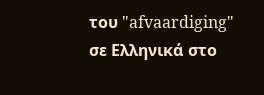του "afvaardiging" σε Ελληνικά στο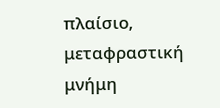πλαίσιο, μεταφραστική μνήμη